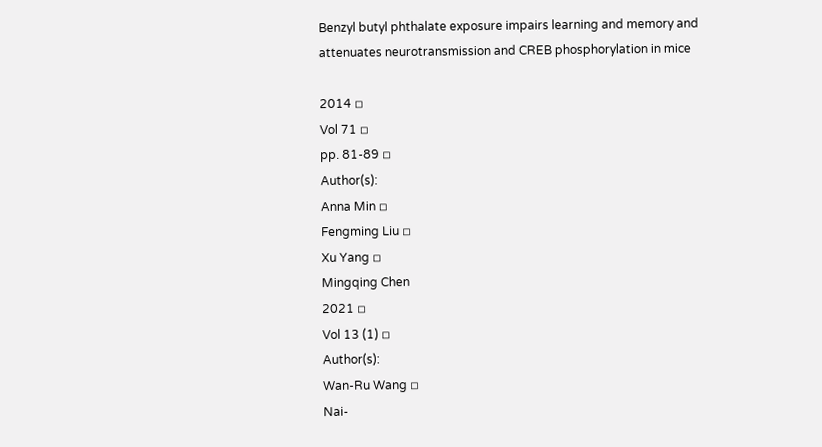Benzyl butyl phthalate exposure impairs learning and memory and attenuates neurotransmission and CREB phosphorylation in mice

2014 ◽
Vol 71 ◽
pp. 81-89 ◽
Author(s):
Anna Min ◽
Fengming Liu ◽
Xu Yang ◽
Mingqing Chen
2021 ◽
Vol 13 (1) ◽
Author(s):
Wan-Ru Wang ◽
Nai-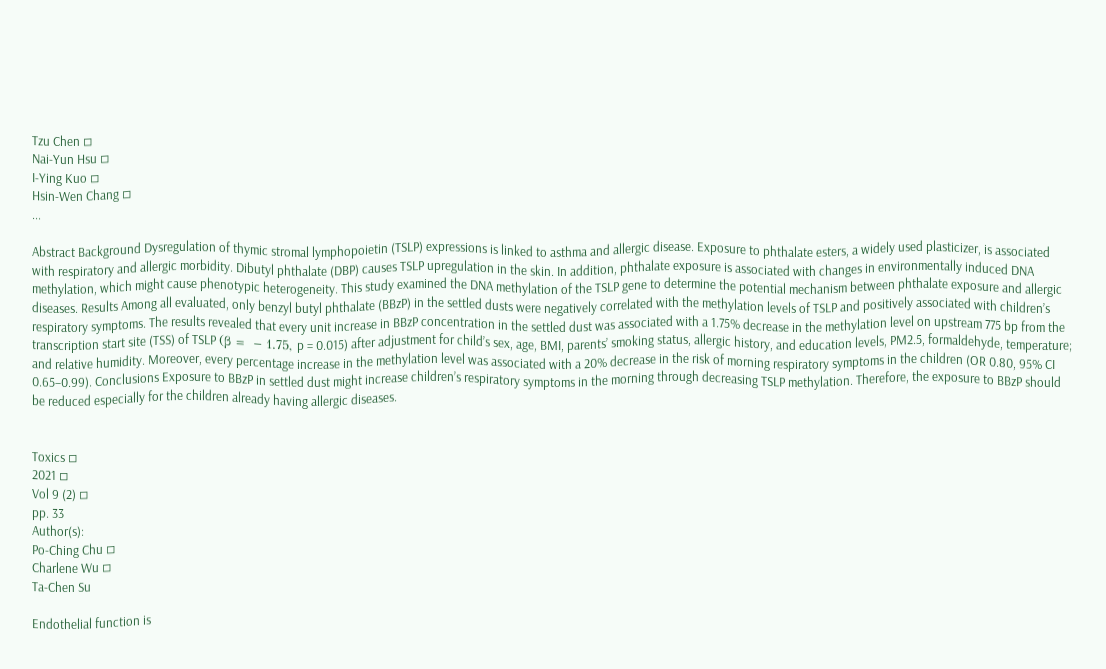Tzu Chen ◽
Nai-Yun Hsu ◽
I-Ying Kuo ◽
Hsin-Wen Chang ◽
...

Abstract Background Dysregulation of thymic stromal lymphopoietin (TSLP) expressions is linked to asthma and allergic disease. Exposure to phthalate esters, a widely used plasticizer, is associated with respiratory and allergic morbidity. Dibutyl phthalate (DBP) causes TSLP upregulation in the skin. In addition, phthalate exposure is associated with changes in environmentally induced DNA methylation, which might cause phenotypic heterogeneity. This study examined the DNA methylation of the TSLP gene to determine the potential mechanism between phthalate exposure and allergic diseases. Results Among all evaluated, only benzyl butyl phthalate (BBzP) in the settled dusts were negatively correlated with the methylation levels of TSLP and positively associated with children’s respiratory symptoms. The results revealed that every unit increase in BBzP concentration in the settled dust was associated with a 1.75% decrease in the methylation level on upstream 775 bp from the transcription start site (TSS) of TSLP (β =  − 1.75, p = 0.015) after adjustment for child’s sex, age, BMI, parents’ smoking status, allergic history, and education levels, PM2.5, formaldehyde, temperature; and relative humidity. Moreover, every percentage increase in the methylation level was associated with a 20% decrease in the risk of morning respiratory symptoms in the children (OR 0.80, 95% CI 0.65–0.99). Conclusions Exposure to BBzP in settled dust might increase children’s respiratory symptoms in the morning through decreasing TSLP methylation. Therefore, the exposure to BBzP should be reduced especially for the children already having allergic diseases.


Toxics ◽
2021 ◽
Vol 9 (2) ◽
pp. 33
Author(s):
Po-Ching Chu ◽
Charlene Wu ◽
Ta-Chen Su

Endothelial function is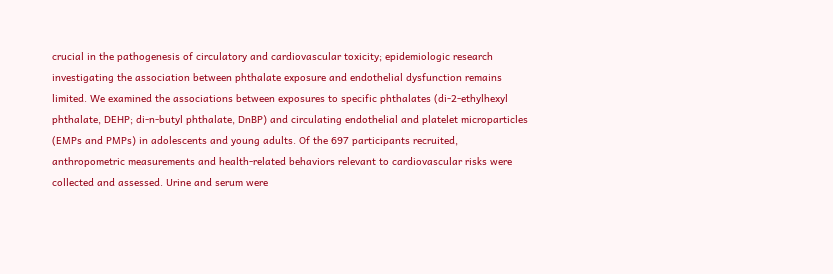crucial in the pathogenesis of circulatory and cardiovascular toxicity; epidemiologic research investigating the association between phthalate exposure and endothelial dysfunction remains limited. We examined the associations between exposures to specific phthalates (di-2-ethylhexyl phthalate, DEHP; di-n-butyl phthalate, DnBP) and circulating endothelial and platelet microparticles (EMPs and PMPs) in adolescents and young adults. Of the 697 participants recruited, anthropometric measurements and health-related behaviors relevant to cardiovascular risks were collected and assessed. Urine and serum were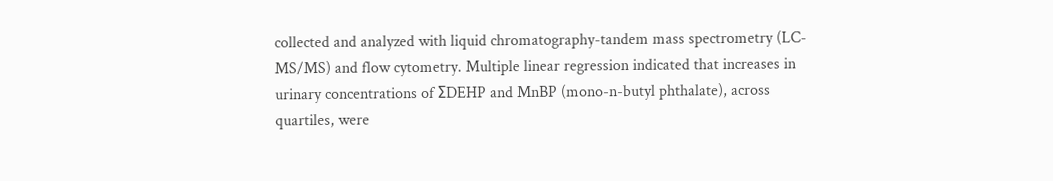collected and analyzed with liquid chromatography-tandem mass spectrometry (LC-MS/MS) and flow cytometry. Multiple linear regression indicated that increases in urinary concentrations of ΣDEHP and MnBP (mono-n-butyl phthalate), across quartiles, were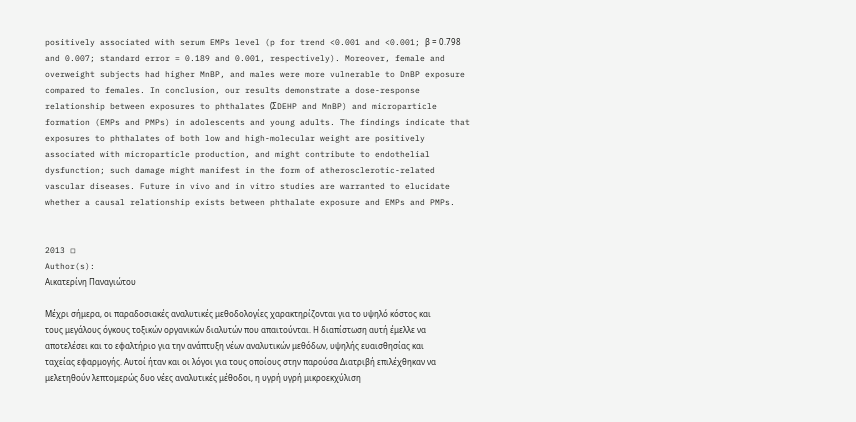positively associated with serum EMPs level (p for trend <0.001 and <0.001; β = 0.798 and 0.007; standard error = 0.189 and 0.001, respectively). Moreover, female and overweight subjects had higher MnBP, and males were more vulnerable to DnBP exposure compared to females. In conclusion, our results demonstrate a dose-response relationship between exposures to phthalates (ΣDEHP and MnBP) and microparticle formation (EMPs and PMPs) in adolescents and young adults. The findings indicate that exposures to phthalates of both low and high-molecular weight are positively associated with microparticle production, and might contribute to endothelial dysfunction; such damage might manifest in the form of atherosclerotic-related vascular diseases. Future in vivo and in vitro studies are warranted to elucidate whether a causal relationship exists between phthalate exposure and EMPs and PMPs.


2013 ◽
Author(s):
Αικατερίνη Παναγιώτου

Μέχρι σήμερα, οι παραδοσιακές αναλυτικές μεθοδολογίες χαρακτηρίζονται για το υψηλό κόστος και τους μεγάλους όγκους τοξικών οργανικών διαλυτών που απαιτούνται. Η διαπίστωση αυτή έμελλε να αποτελέσει και το εφαλτήριο για την ανάπτυξη νέων αναλυτικών μεθόδων, υψηλής ευαισθησίας και ταχείας εφαρμογής. Αυτοί ήταν και οι λόγοι για τους οποίους στην παρούσα Διατριβή επιλέχθηκαν να μελετηθούν λεπτομερώς δυο νέες αναλυτικές μέθοδοι, η υγρή υγρή μικροεκχύλιση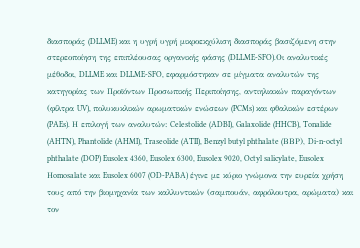διασποράς (DLLME) και η υγρή υγρή μικροεκχύλιση διασποράς βασιζόμενη στην στερεοποίηση της επιπλέουσας οργανικής φάσης (DLLME-SFO).Οι αναλυτικές μέθοδοι, DLLME και DLLME-SFO, εφαρμόστηκαν σε μίγματα αναλυτών της κατηγορίας των Προϊόντων Προσωπικής Περιποίησης, αντιηλιακών παραγόντων (φίλτρα UV), πολυκυκλικών αρωματικών ενώσεων (PCMs) και φθαλικών εστέρων (PAEs). Η επιλογή των αναλυτών: Celestolide (ADBI), Galaxolide (HHCB), Tonalide (AHTN), Phantolide (AHMI), Traseolide (ATII), Benzyl butyl phthalate (BBΡ), Di-n-octyl phthalate (DOP) Eusolex 4360, Eusolex 6300, Eusolex 9020, Octyl salicylate, Eusolex Ηomosalate και Eusolex 6007 (OD-PABA) έγινε με κύριο γνώμονα την ευρεία χρήση τους από την βιομηχανία των καλλυντικών (σαμπουάν, αφρόλουτρα, αρώματα) και τον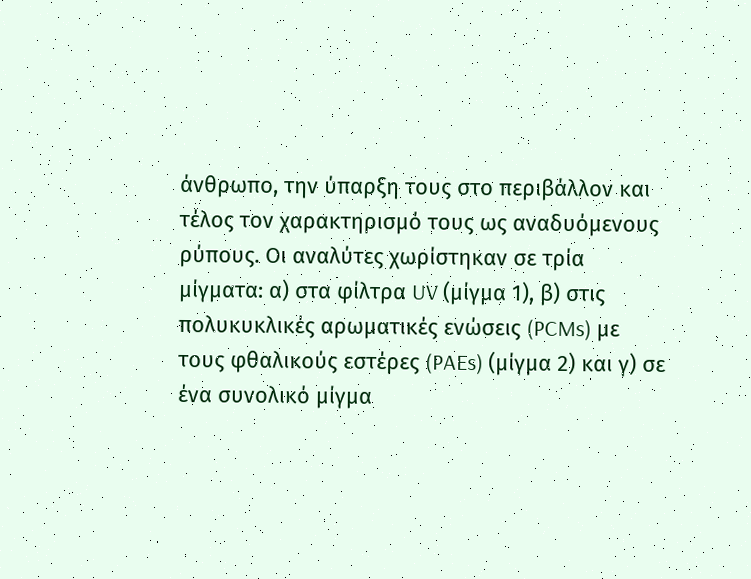άνθρωπο, την ύπαρξη τους στο περιβάλλον και τέλος τον χαρακτηρισμό τους ως αναδυόμενους ρύπους. Οι αναλύτες χωρίστηκαν σε τρία μίγματα: α) στα φίλτρα UV (μίγμα 1), β) στις πολυκυκλικές αρωματικές ενώσεις (PCMs) με τους φθαλικούς εστέρες (PAEs) (μίγμα 2) και γ) σε ένα συνολικό μίγμα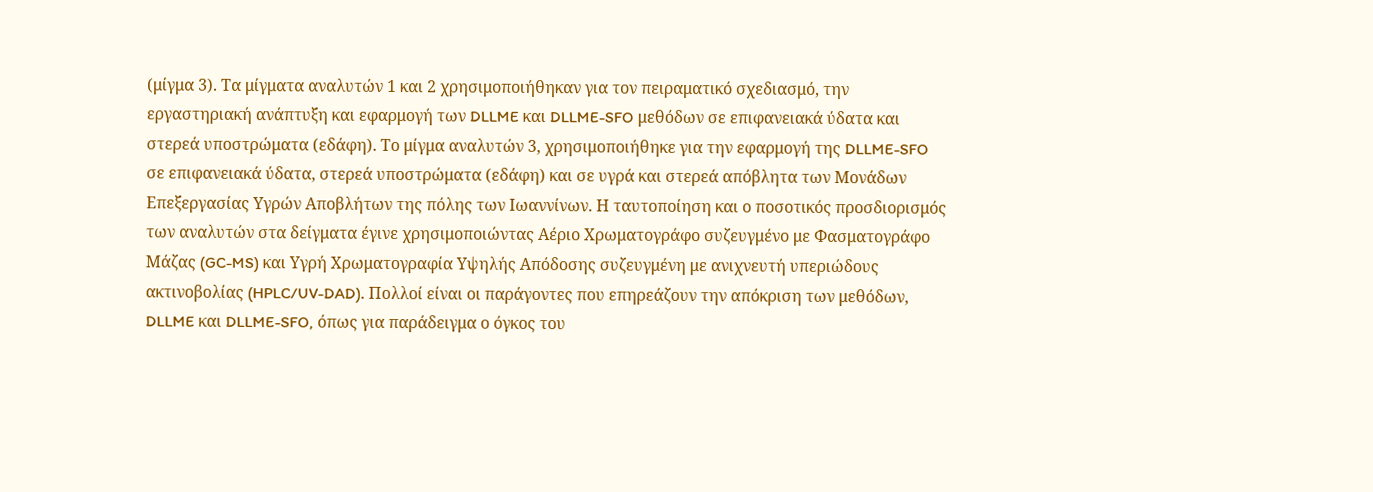(μίγμα 3). Τα μίγματα αναλυτών 1 και 2 χρησιμοποιήθηκαν για τον πειραματικό σχεδιασμό, την εργαστηριακή ανάπτυξη και εφαρμογή των DLLME και DLLME-SFO μεθόδων σε επιφανειακά ύδατα και στερεά υποστρώματα (εδάφη). Το μίγμα αναλυτών 3, χρησιμοποιήθηκε για την εφαρμογή της DLLME-SFO σε επιφανειακά ύδατα, στερεά υποστρώματα (εδάφη) και σε υγρά και στερεά απόβλητα των Μονάδων Επεξεργασίας Υγρών Αποβλήτων της πόλης των Ιωαννίνων. Η ταυτοποίηση και ο ποσοτικός προσδιορισμός των αναλυτών στα δείγματα έγινε χρησιμοποιώντας Αέριο Χρωματογράφο συζευγμένο με Φασματογράφο Μάζας (GC-MS) και Υγρή Χρωματογραφία Υψηλής Απόδοσης συζευγμένη με ανιχνευτή υπεριώδους ακτινοβολίας (HPLC/UV-DAD). Πολλοί είναι οι παράγοντες που επηρεάζουν την απόκριση των μεθόδων, DLLME και DLLME-SFO, όπως για παράδειγμα ο όγκος του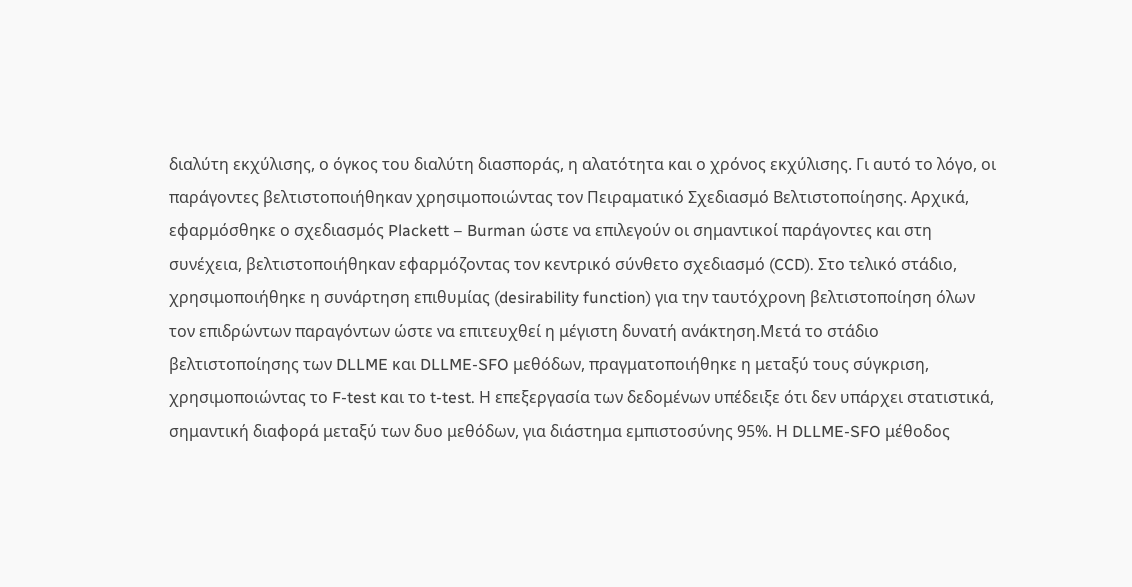διαλύτη εκχύλισης, ο όγκος του διαλύτη διασποράς, η αλατότητα και ο χρόνος εκχύλισης. Γι αυτό το λόγο, οι παράγοντες βελτιστοποιήθηκαν χρησιμοποιώντας τον Πειραματικό Σχεδιασμό Βελτιστοποίησης. Αρχικά, εφαρμόσθηκε ο σχεδιασμός Plackett – Burman ώστε να επιλεγούν οι σημαντικοί παράγοντες και στη συνέχεια, βελτιστοποιήθηκαν εφαρμόζοντας τον κεντρικό σύνθετο σχεδιασμό (CCD). Στο τελικό στάδιο, χρησιμοποιήθηκε η συνάρτηση επιθυμίας (desirability function) για την ταυτόχρονη βελτιστοποίηση όλων τον επιδρώντων παραγόντων ώστε να επιτευχθεί η μέγιστη δυνατή ανάκτηση.Μετά το στάδιο βελτιστοποίησης των DLLME και DLLME-SFO μεθόδων, πραγματοποιήθηκε η μεταξύ τους σύγκριση, χρησιμοποιώντας το F-test και το t-test. Η επεξεργασία των δεδομένων υπέδειξε ότι δεν υπάρχει στατιστικά, σημαντική διαφορά μεταξύ των δυο μεθόδων, για διάστημα εμπιστοσύνης 95%. Η DLLME-SFO μέθοδος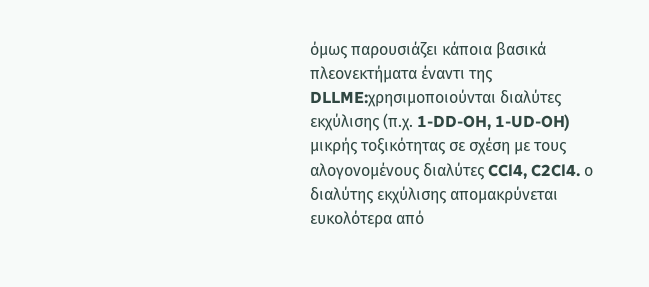όμως παρουσιάζει κάποια βασικά πλεονεκτήματα έναντι της DLLME:χρησιμοποιούνται διαλύτες εκχύλισης (π.χ. 1-DD-OH, 1-UD-OH) μικρής τοξικότητας σε σχέση με τους αλογονομένους διαλύτες CCl4, C2Cl4. ο διαλύτης εκχύλισης απομακρύνεται ευκολότερα από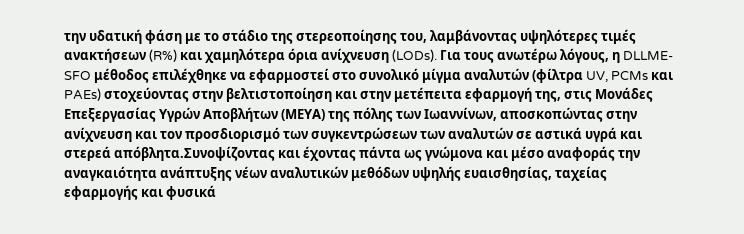την υδατική φάση με το στάδιο της στερεοποίησης του, λαμβάνοντας υψηλότερες τιμές ανακτήσεων (R%) και χαμηλότερα όρια ανίχνευση (LODs). Για τους ανωτέρω λόγους, η DLLME-SFO μέθοδος επιλέχθηκε να εφαρμοστεί στο συνολικό μίγμα αναλυτών (φίλτρα UV, PCMs και PAEs) στοχεύοντας στην βελτιστοποίηση και στην μετέπειτα εφαρμογή της, στις Μονάδες Επεξεργασίας Υγρών Αποβλήτων (ΜΕΥΑ) της πόλης των Ιωαννίνων, αποσκοπώντας στην ανίχνευση και τον προσδιορισμό των συγκεντρώσεων των αναλυτών σε αστικά υγρά και στερεά απόβλητα.Συνοψίζοντας και έχοντας πάντα ως γνώμονα και μέσο αναφοράς την αναγκαιότητα ανάπτυξης νέων αναλυτικών μεθόδων υψηλής ευαισθησίας, ταχείας εφαρμογής και φυσικά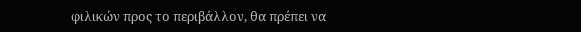φιλικών προς το περιβάλλον, θα πρέπει να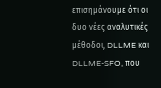επισημάνουμε ότι οι δυο νέες αναλυτικές μέθοδοι, DLLME και DLLME-SFO, που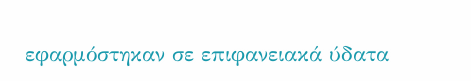εφαρμόστηκαν σε επιφανειακά ύδατα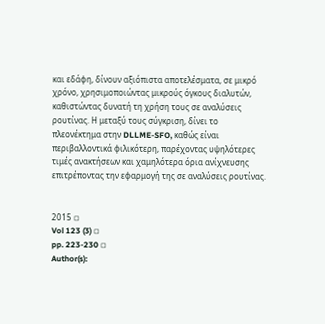και εδάφη, δίνουν αξιόπιστα αποτελέσματα, σε μικρό χρόνο, χρησιμοποιώντας μικρούς όγκους διαλυτών, καθιστώντας δυνατή τη χρήση τους σε αναλύσεις ρουτίνας. Η μεταξύ τους σύγκριση, δίνει το πλεονέκτημα στην DLLME-SFO, καθώς είναι περιβαλλοντικά φιλικότερη, παρέχοντας υψηλότερες τιμές ανακτήσεων και χαμηλότερα όρια ανίχνευσης επιτρέποντας την εφαρμογή της σε αναλύσεις ρουτίνας.


2015 ◽
Vol 123 (3) ◽
pp. 223-230 ◽
Author(s):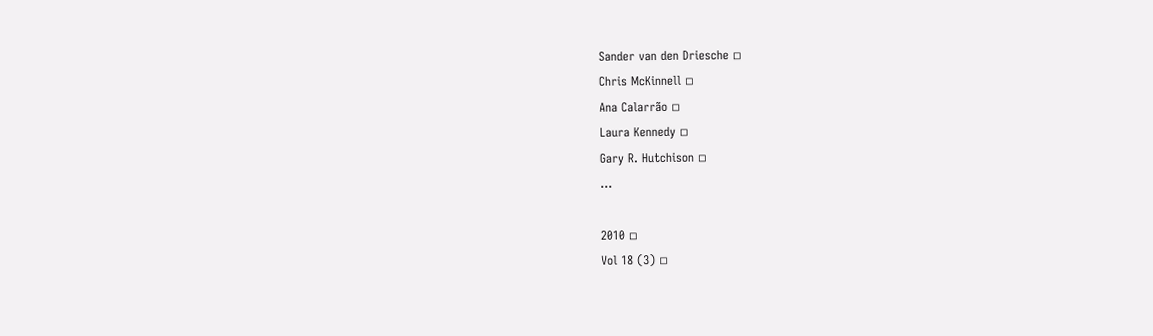Sander van den Driesche ◽
Chris McKinnell ◽
Ana Calarrão ◽
Laura Kennedy ◽
Gary R. Hutchison ◽
...

2010 ◽
Vol 18 (3) ◽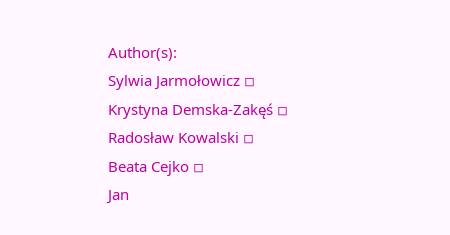Author(s):
Sylwia Jarmołowicz ◽
Krystyna Demska-Zakęś ◽
Radosław Kowalski ◽
Beata Cejko ◽
Jan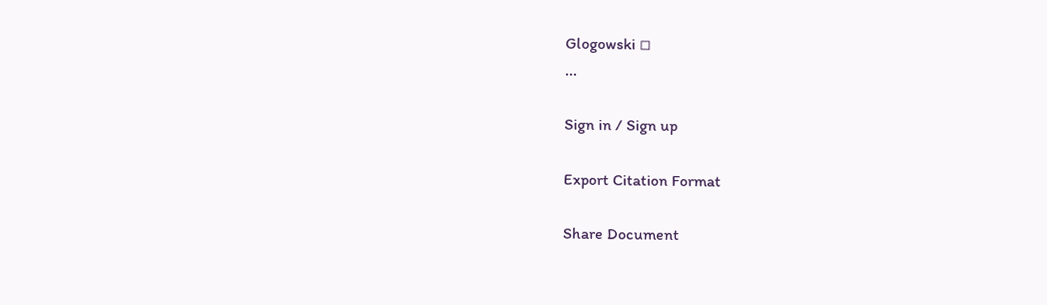Glogowski ◽
...

Sign in / Sign up

Export Citation Format

Share Document